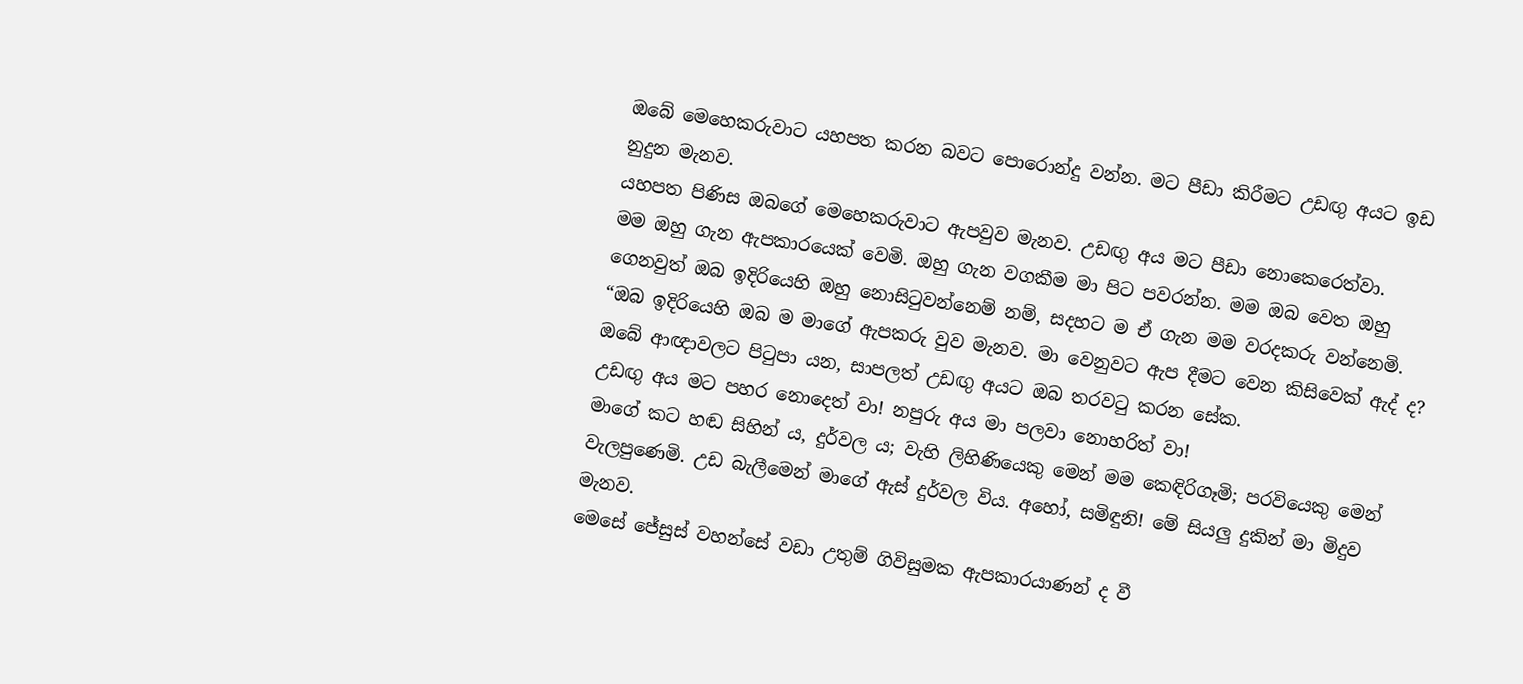ඔබේ මෙහෙකරුවාට යහපත කරන බවට පොරොන්දු වන්න. මට පීඩා කිරීමට උඩඟු අයට ඉඩ නුදුන මැනව.
යහපත පිණිස ඔබගේ මෙහෙකරුවාට ඇපවුව මැනව. උඩඟු අය මට පීඩා නොකෙරෙත්වා.
මම ඔහු ගැන ඇපකාරයෙක් වෙමි. ඔහු ගැන වගකීම මා පිට පවරන්න. මම ඔබ වෙත ඔහු ගෙනවුත් ඔබ ඉදිරියෙහි ඔහු නොසිටුවන්නෙම් නම්, සදහට ම ඒ ගැන මම වරදකරු වන්නෙමි.
“ඔබ ඉදිරියෙහි ඔබ ම මාගේ ඇපකරු වුව මැනව. මා වෙනුවට ඇප දීමට වෙන කිසිවෙක් ඇද් ද?
ඔබේ ආඥාවලට පිටුපා යන, සාපලත් උඩඟු අයට ඔබ තරවටු කරන සේක.
උඩඟු අය මට පහර නොදෙත් වා! නපුරු අය මා පලවා නොහරිත් වා!
මාගේ කට හඬ සිහින් ය, දුර්වල ය; වැහි ලිහිණියෙකු මෙන් මම කෙඳිරිගෑමි; පරවියෙකු මෙන් වැලපුණෙමි. උඩ බැලීමෙන් මාගේ ඇස් දුර්වල විය. අහෝ, සමිඳුනි! මේ සියලු දුකින් මා මිදුව මැනව.
මෙසේ ජේසුස් වහන්සේ වඩා උතුම් ගිවිසුමක ඇපකාරයාණන් ද වී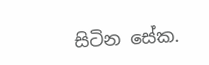සිටින සේක.